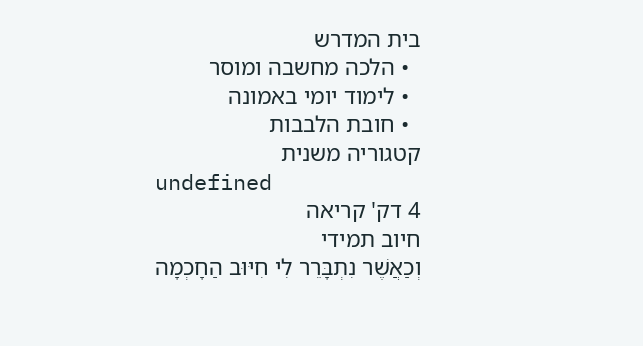בית המדרש
  • הלכה מחשבה ומוסר
  • לימוד יומי באמונה
  • חובת הלבבות
קטגוריה משנית
undefined
4 דק' קריאה
חיוב תמידי
וְכַאֲשֶׁר נִתְבָּרֵר לִי חִיּוּב הַחָכְמָה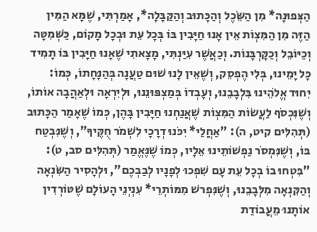הַצְּפוּנָה* מִן הַשֵּׂכֶל וְהַכָּתוּב וְהַקַּבָּלָה*, אָמַרְתִּי, שֶׁמָּא הַמִּין הַזֶּה מִן הַמִּצְוֹת אֵין אָנוּ חַיָּבִין בּוֹ בְּכָל עֵת וּבְכָל מָקוֹם, כַּשְּׁמִטָּה וְכַיּוֹבֵל וְכַקָּרְבָּנוֹת. וְכַאֲשֶׁר עִיַּנְתִּי, מָצָאתִי שֶׁאָנוּ חַיָּבִין בּוֹ תָמִיד כָּל יָמֵינוּ, בְּלִי הֶפְסֵק, וְשֶׁאֵין לָנוּ שׁוּם טַעֲנָה בְּהַנָּחָתוֹ, כְּמוֹ: יִחוּד אֱלֹהֵינוּ בִּלְבָבֵנוּ, וְעָבְדוֹ בְּמַצְפּוּנֵנוּ, וּלְיִרְאָה וּלְאַהֲבָה אוֹתוֹ, וְשֶׁנִּכְסֹף לַעֲשׂוֹת הַמִּצְוֹת שֶׁאֲנַחְנוּ חַיָּבִין בָּהֶן, כְּמוֹ שֶׁאָמַר הַכָּתוּב (תְּהִלִּים קיט, ה): "אַחֲלַי* יִכֹּנוּ דְרָכָי לִשְׁמֹר חֻקֶּיךָ", וְשֶׁנִּבְטַח בּוֹ, וְשֶׁנִּמְסֹר נַפְשׁוֹתֵינוּ אֵלָיו, כְּמוֹ שֶׁנֶּאֱמַר (תְּהִלִּים סב, ט): "בִּטְחוּ בוֹ בְכָל עֵת עָם שִׁפְכוּ לְפָנָיו לְבַבְכֶם", וּלְהָסִיר הַשִּׂנְאָה וְהַקִּנְאָה מִלְּבָבֵנוּ, וְשֶׁנִּפְרשׁ מִמּוֹתְרֵי* עִנְיְנֵי הָעוֹלָם שֶׁטּוֹרְדִין אוֹתָנוּ מֵעֲבוֹדַת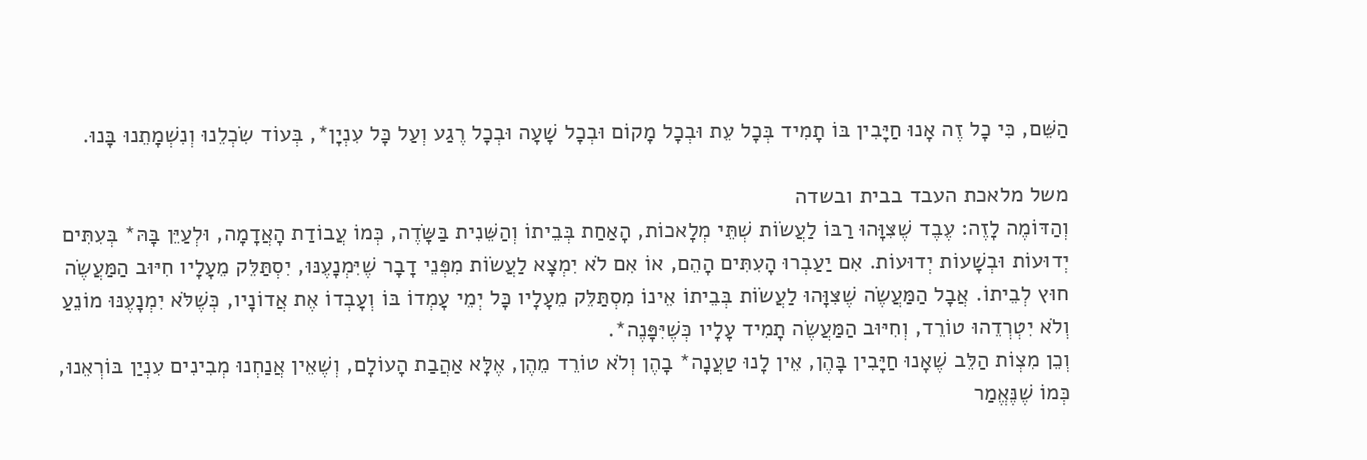הַשֵּׁם, כִּי כָל זֶה אָנוּ חַיָּבִין בּוֹ תָמִיד בְּכָל עֵת וּבְכָל מָקוֹם וּבְכָל שָׁעָה וּבְכָל רֶגַע וְעַל כָּל עִנְיָן*, בְּעוֹד שִׂכְלֵנוּ וְנִשְׁמָתֵנוּ בָּנוּ.

משל מלאכת העבד בבית ובשדה
וְהַדּוֹמֶה לָזֶה: עֶבֶד שֶׁצִּוָּהוּ רַבּוֹ לַעֲשׂוֹת שְׁתֵּי מְלָאכוֹת, הָאַחַת בְּבֵיתוֹ וְהַשֵּׁנִית בַּשָּׂדֶה, כְּמוֹ עֲבוֹדַת הָאֲדָמָה, וּלְעַיֵּן בָּהּ* בְּעִתִּים יְדוּעוֹת וּבְשָׁעוֹת יְדוּעוֹת. אִם יַעַבְרוּ הָעִתִּים הָהֵם, אוֹ אִם לֹא יִמְצָא לַעֲשׂוֹת מִפְּנֵי דָבָר שֶׁיִּמְנָעֶנּוּ, יִסְתַּלֵּק מֵעָלָיו חִיּוּב הַמַּעֲשֶׂה חוּץ לְבֵיתוֹ. אֲבָל הַמַּעֲשֶׂה שֶׁצִּוָּהוּ לַעֲשׂוֹת בְּבֵיתוֹ אֵינוֹ מִסְתַּלֵּק מֵעָלָיו כָּל יְמֵי עָמְדוֹ בּוֹ וְעָבְדוֹ אֶת אֲדוֹנָיו, כְּשֶׁלֹּא יִמְנָעֶנּוּ מוֹנֵעַ וְלֹא יִטְרְדֵהוּ טוֹרֵד, וְחִיּוּב הַמַּעֲשֶׂה תָמִיד עָלָיו כְּשֶׁיִּפָּנֶה*.
וְכֵן מִצְוֹת הַלֵּב שֶׁאָנוּ חַיָּבִין בָּהֶן, אֵין לָנוּ טַעֲנָה* בָהֶן וְלֹא טוֹרֵד מֵהֶן, אֶלָּא אַהֲבַת הָעוֹלָם, וְשֶׁאֵין אֲנַחְנוּ מְבִינִים עִנְיַן בּוֹרְאֵנוּ, כְּמוֹ שֶׁנֶּאֱמַר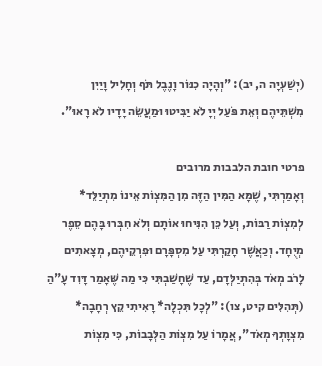(יְשַׁעְיָה ה, יב): "וְהָיָה כִנּוֹר וָנֶבֶל תֹּף וְחָלִיל וָיַיִן מִשְׁתֵּיהֶם וְאֵת פֹּעַל יְיָ לֹא יַבִּיטוּ וּמַעֲשֵׂה יָדָיו לֹא רָאוּ".

פרטי חובת הלבבות מרובים
וְאָמַרְתִּי, שֶׁמָּא הַמִּין הַזֶּה מִן הַמִּצְוֹת אֵינוֹ מִתְיַלֵּד* לְמִצְוֹת רַבּוֹת, וְעַל כֵּן הִנִּיחוּ אוֹתָם וְלֹא חִבְּרוּ בָּהֶם סֵפֶר מְיֻחָד. וְכַאֲשֶׁר חָקַרְתִּי עַל מִסְפָּרָם וּפִרְקֵיהֶם, מְצָאתִים לָרֹב מְאֹד בְּהִתְיַלְּדָם, עַד שֶׁחָשַׁבְתִּי כִּי מַה שֶּׁאָמַר דָּוִד עָ"הַ (תְּהִלִּים קיט, צו): "לְכָל תִּכְלָה* רָאִיתִי קֵץ רְחָבָה* מִצְוָתְךָ מְאֹד", אֲמָרוֹ עַל מִצְוֹת הַלְּבָבוֹת, כִּי מִצְוֹת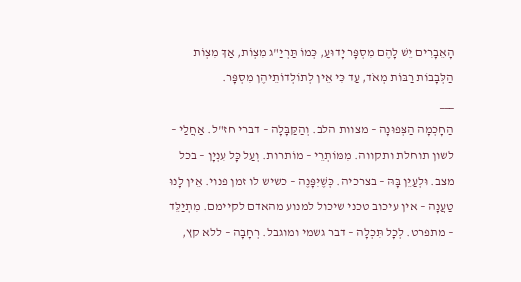הָאֵבָרִים יֵשׁ לָהֶם מִסְפָּר יָדוּעַ, כְּמוֹ תַּרְיַ"ג מִצְוֹת, אַךְ מִצְוֹת הַלְּבָבוֹת רַבּוֹת מְאֹד, עַד כִּי אֵין לְתוֹלְדוֹתֵיהֶן מִסְפָּר.
___
הַחָכְמָה הַצְּפוּנָה – מצוות הלב. וְהַקַּבָּלָה – דברי חז"ל. אַחֲלַי – לשון תוחלת ותקווה. מִמּוֹתְרֵי – מוֹתרות. וְעַל כָּל עִנְיָן – בכל מצב. וּלְעַיֵּן בָּהּ – בצרכיה. כְּשֶׁיִּפָּנֶה – כשיש לו זמן פנוי. אֵין לָנוּ טַעֲנָה – אין עיכוב טכני שיכול למנוע מהאדם לקיימם. מִתְיַלֵּד – מתפרט. לְכָל תִּכְלָה – דבר גשמי ומוגבל. רְחָבָה – ללא קץ,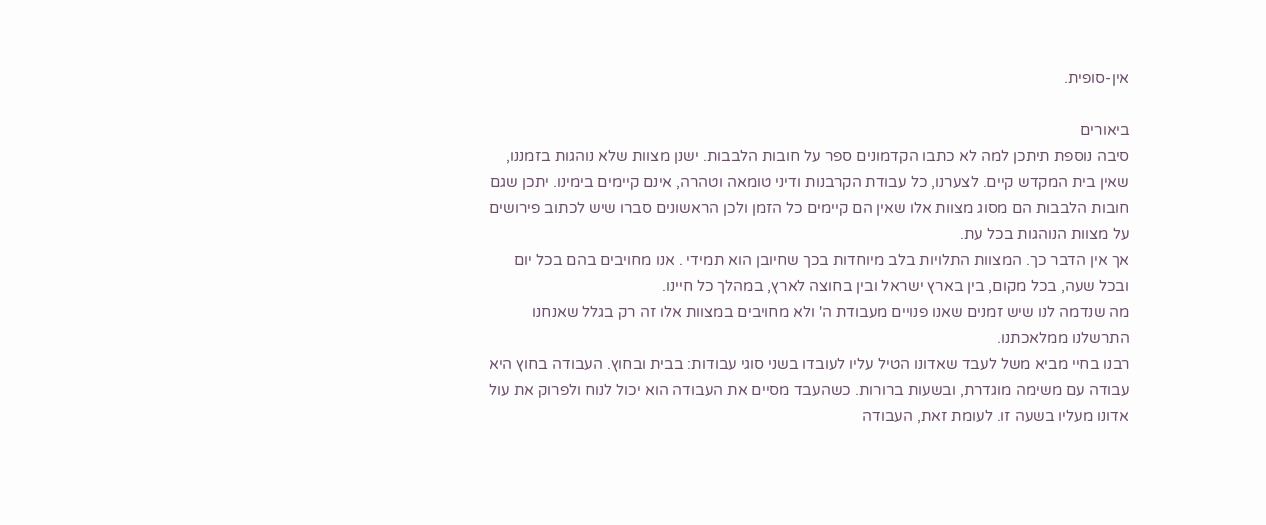אין-סופית.

ביאורים
סיבה נוספת תיתכן למה לא כתבו הקדמונים ספר על חובות הלבבות. ישנן מצוות שלא נוהגות בזמננו, שאין בית המקדש קיים. לצערנו, כל עבודת הקרבנות ודיני טומאה וטהרה, אינם קיימים בימינו. יתכן שגם חובות הלבבות הם מסוג מצוות אלו שאין הם קיימים כל הזמן ולכן הראשונים סברו שיש לכתוב פירושים על מצוות הנוהגות בכל עת.
אך אין הדבר כך. המצוות התלויות בלב מיוחדות בכך שחיובן הוא תמידי . אנו מחויבים בהם בכל יום ובכל שעה, בכל מקום, בין בארץ ישראל ובין בחוצה לארץ, במהלך כל חיינו.
מה שנדמה לנו שיש זמנים שאנו פנויים מעבודת ה' ולא מחויבים במצוות אלו זה רק בגלל שאנחנו התרשלנו ממלאכתנו.
רבנו בחיי מביא משל לעבד שאדונו הטיל עליו לעובדו בשני סוגי עבודות: בבית ובחוץ. העבודה בחוץ היא עבודה עם משימה מוגדרת, ובשעות ברורות. כשהעבד מסיים את העבודה הוא יכול לנוח ולפרוק את עול אדונו מעליו בשעה זו. לעומת זאת, העבודה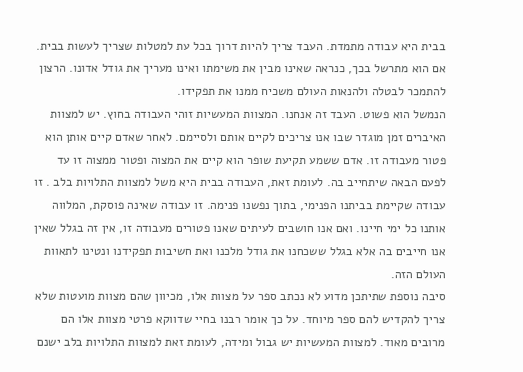בבית היא עבודה מתמדת. העבד צריך להיות דרוך בכל עת למטלות שצריך לעשות בבית. אם הוא מתרשל בכך, כנראה שאינו מבין את משימתו ואינו מעריך את גודל אדונו. הרצון להתמכר לבטלה ולהנאות העולם משכיח ממנו את תפקידו.
הנמשל הוא פשוט. העבד זה אנחנו. המצוות המעשיות זוהי העבודה בחוץ. יש למצוות האיברים זמן מוגדר שבו אנו צריכים לקיים אותם ולסיימם. לאחר שאדם קיים אותן הוא פטור מעבודה זו. אדם ששמע תקיעת שופר הוא קיים את המצוה ופטור ממצוה זו עד לפעם הבאה שיתחייב בה. לעומת זאת, העבודה בבית היא משל למצוות התלויות בלב . זו עבודה שקיימת בביתנו הפנימי, בתוך נפשנו פנימה. זו עבודה שאינה פוסקת, המלווה אותנו כל ימי חיינו. ואם אנו חושבים לעיתים שאנו פטורים מעבודה זו, אין זה בגלל שאין אנו חייבים בה אלא בגלל ששכחנו את גודל מלכנו ואת חשיבות תפקידנו ונטינו לתאוות העולם הזה.
סיבה נוספת שתיתכן מדוע לא נכתב ספר על מצוות אלו, מכיוון שהם מצוות מועטות שלא צריך להקדיש להם ספר מיוחד. על כך אומר רבנו בחיי שדווקא פרטי מצוות אלו הם מרובים מאוד. למצוות המעשיות יש גבול ומידה, לעומת זאת למצוות התלויות בלב ישנם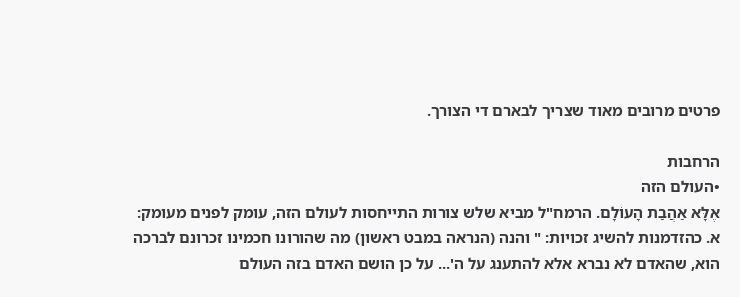פרטים מרובים מאוד שצריך לבארם די הצורך.

הרחבות
•העולם הזה
אֶלָּא אַהֲבַת הָעוֹלָם. הרמח"ל מביא שלש צורות התייחסות לעולם הזה, עומק לפנים מעומק:
א. כהזדמנות להשיג זכויות: " והנה (הנראה במבט ראשון) מה שהורונו חכמינו זכרונם לברכה הוא, שהאדם לא נברא אלא להתענג על ה'... על כן הושם האדם בזה העולם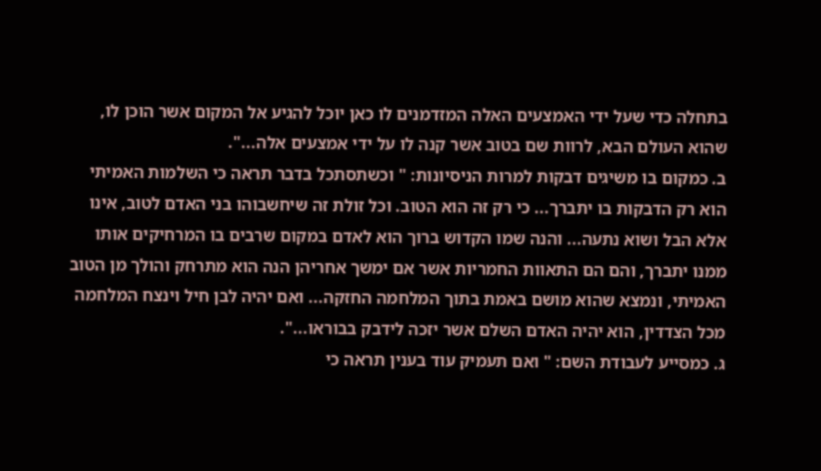בתחלה כדי שעל ידי האמצעים האלה המזדמנים לו כאן יוכל להגיע אל המקום אשר הוכן לו, שהוא העולם הבא, לרוות שם בטוב אשר קנה לו על ידי אמצעים אלה...".
ב. כמקום בו משיגים דבקות למרות הניסיונות: " וכשתסתכל בדבר תראה כי השלמות האמיתי הוא רק הדבקות בו יתברך... כי רק זה הוא הטוב. וכל זולת זה שיחשבוהו בני האדם לטוב, אינו אלא הבל ושוא נתעה... והנה שמו הקדוש ברוך הוא לאדם במקום שרבים בו המרחיקים אותו ממנו יתברך, והם הם התאוות החמריות אשר אם ימשך אחריהן הנה הוא מתרחק והולך מן הטוב האמיתי, ונמצא שהוא מושם באמת בתוך המלחמה החזקה... ואם יהיה לבן חיל וינצח המלחמה מכל הצדדין, הוא יהיה האדם השלם אשר יזכה לידבק בבוראו...".
ג. כמסייע לעבודת השם: " ואם תעמיק עוד בענין תראה כי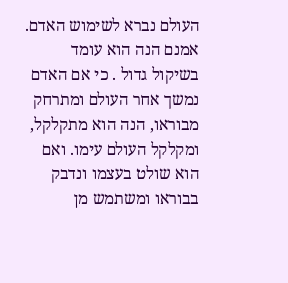העולם נברא לשימוש האדם. אמנם הנה הוא עומד בשיקול גדול . כי אם האדם נמשך אחר העולם ומתרחק מבוראו, הנה הוא מתקלקל, ומקלקל העולם עימו. ואם הוא שולט בעצמו ונדבק בבוראו ומשתמש מן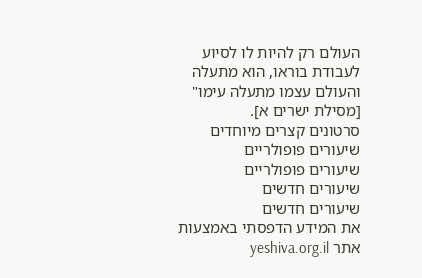העולם רק להיות לו לסיוע לעבודת בוראו, הוא מתעלה והעולם עצמו מתעלה עימו" [מסילת ישרים א].
סרטונים קצרים מיוחדים
שיעורים פופולריים
שיעורים פופולריים
שיעורים חדשים
שיעורים חדשים
את המידע הדפסתי באמצעות אתר yeshiva.org.il